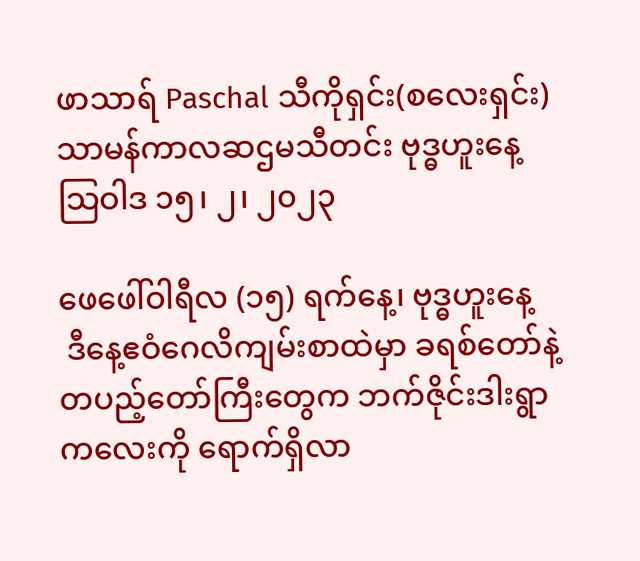ဖာသာရ် Paschal သီကိုရှင်း(စလေးရှင်း) သာမန်ကာလဆဌမသီတင်း ဗုဒ္ဓဟူးနေ့ သြဝါဒ ၁၅၊ ၂၊ ၂၀၂၃

ဖေဖေါ်ဝါရီလ (၁၅) ရက်နေ့၊ ဗုဒ္ဓဟူးနေ့
 ဒီနေ့ဧဝံဂေလိကျမ်းစာထဲမှာ ခရစ်တော်နဲ့ တပည့်တော်ကြီးတွေက ဘက်ဇိုင်းဒါးရွာကလေးကို ရောက်ရှိလာ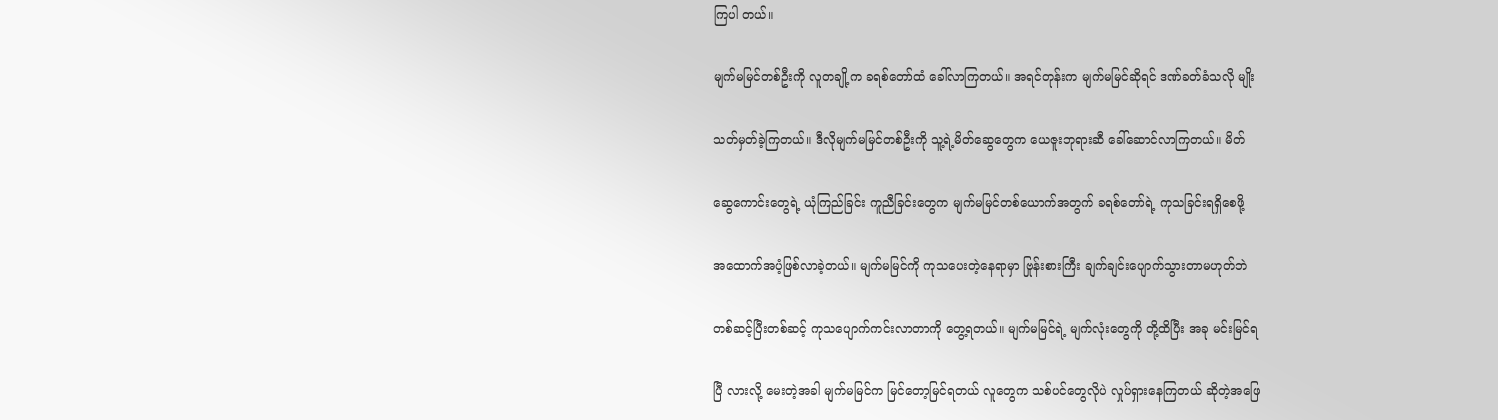ကြပါ တယ်။

မျက်မမြင်တစ်ဦးကို လူတချို့က ခရစ်တော်ထံ ခေါ်လာကြတယ်။ အရင်တုန်းက မျက်မမြင်ဆိုရင် ဒဏ်ခတ်ခံသလို မျိုး

သတ်မှတ်ခဲ့ကြတယ်။ ဒီလိုမျက်မမြင်တစ်ဦးကို သူ့ရဲ့မိတ်ဆွေတွေက ယေဇူးဘုရားဆီ ခေါ်ဆောင်လာကြတယ်။ မိတ်

ဆွေကောင်းတွေရဲ့ ယုံကြည်ခြင်း ကူညီခြင်းတွေက မျက်မမြင်တစ်ယောက်အတွက် ခရစ်တော်ရဲ့ ကုသခြင်းရရှိစေဖို့

အထောက်အပံ့ဖြစ်လာခဲ့တယ်။ မျက်မမြင်ကို ကုသပေးတဲ့နေရာမှာ ဗြုန်းစားကြီး ချက်ချင်းပျောက်သွားတာမဟုတ်ဘဲ

တစ်ဆင့်ပြီးတစ်ဆင့် ကုသပျောက်ကင်းလာတာကို တွေ့ရတယ်။ မျက်မမြင်ရဲ့ မျက်လုံးတွေကို တို့ထိပြီး အခု မင်းမြင်ရ

ပြီ လားလို့ မေးတဲ့အခါ မျက်မမြင်က မြင်တော့မြင်ရတယ် လူတွေက သစ်ပင်တွေလိုပဲ လှုပ်ရှားနေကြတယ် ဆိုတဲ့အဖြေ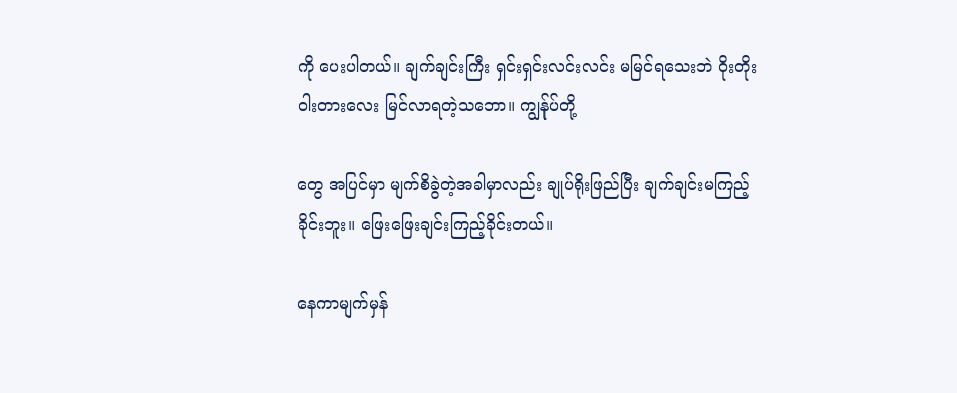ကို ပေးပါတယ်။ ချက်ချင်းကြီး ရှင်းရှင်းလင်းလင်း မမြင်ရသေးဘဲ ဝိုးတိုးဝါးတားလေး မြင်လာရတဲ့သဘော။ ကျွန်ုပ်တို့

တွေ အပြင်မှာ မျက်စိခွဲတဲ့အခါမှာလည်း ချုပ်ရိုးဖြည်ပြီး ချက်ချင်းမကြည့်ခိုင်းဘူး။ ဖြေးဖြေးချင်းကြည့်ခိုင်းတယ်။

နေကာမျက်မှန်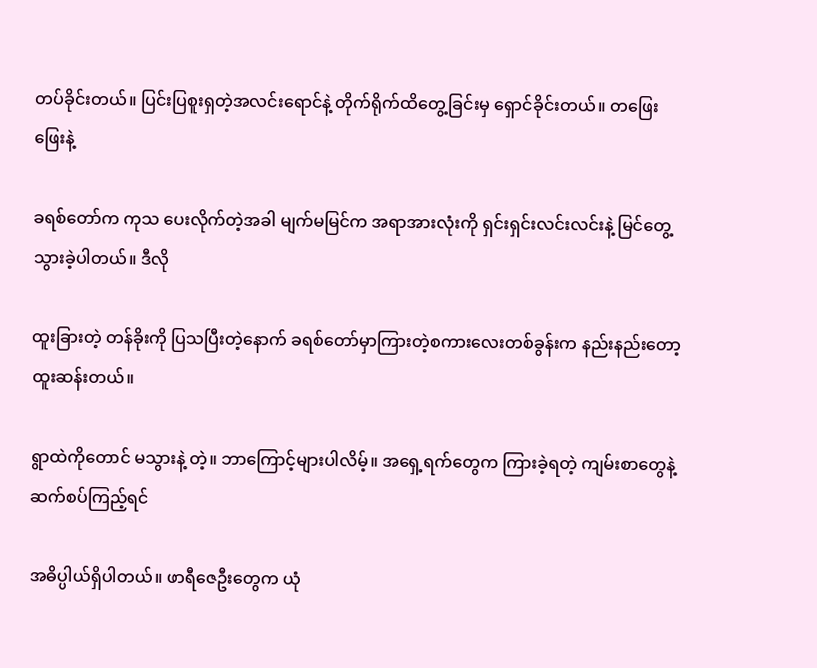တပ်ခိုင်းတယ်။ ပြင်းပြစူးရှတဲ့အလင်းရောင်နဲ့ တိုက်ရိုက်ထိတွေ့ခြင်းမှ ရှောင်ခိုင်းတယ်။ တဖြေးဖြေးနဲ့

ခရစ်တော်က ကုသ ပေးလိုက်တဲ့အခါ မျက်မမြင်က အရာအားလုံးကို ရှင်းရှင်းလင်းလင်းနဲ့ မြင်တွေ့သွားခဲ့ပါတယ်။ ဒီလို

ထူးခြားတဲ့ တန်ခိုးကို ပြသပြီးတဲ့နောက် ခရစ်တော်မှာကြားတဲ့စကားလေးတစ်ခွန်းက နည်းနည်းတော့ ထူးဆန်းတယ်။

ရွာထဲကိုတောင် မသွားနဲ့ တဲ့။ ဘာကြောင့်များပါလိမ့်။ အရှေ့ရက်တွေက ကြားခဲ့ရတဲ့ ကျမ်းစာတွေနဲ့ ဆက်စပ်ကြည့်ရင်

အဓိပ္ပါယ်ရှိပါတယ်။ ဖာရီဇေဦးတွေက ယုံ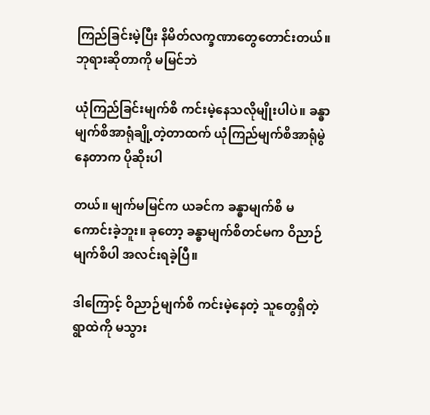ကြည်ခြင်းမဲ့ပြီး နိမိတ်လက္ခဏာတွေတောင်းတယ်။ ဘုရားဆိုတာကို မမြင်ဘဲ

ယုံကြည်ခြင်းမျက်စိ ကင်းမဲ့နေသလိုမျိုးပါပဲ။ ခန္ဓာမျက်စိအာရုံချို့တဲ့တာထက် ယုံကြည်မျက်စိအာရုံမွဲနေတာက ပိုဆိုးပါ

တယ်။ မျက်မမြင်က ယခင်က ခန္ဓာမျက်စိ မကောင်းခဲ့ဘူး။ ခုတော့ ခန္ဓာမျက်စိတင်မက ဝိညာဉ်မျက်စိပါ အလင်းရခဲ့ပြီ။

ဒါကြောင့် ဝိညာဉ်မျက်စိ ကင်းမဲ့နေတဲ့ သူတွေရှိတဲ့ ရွာထဲကို မသွား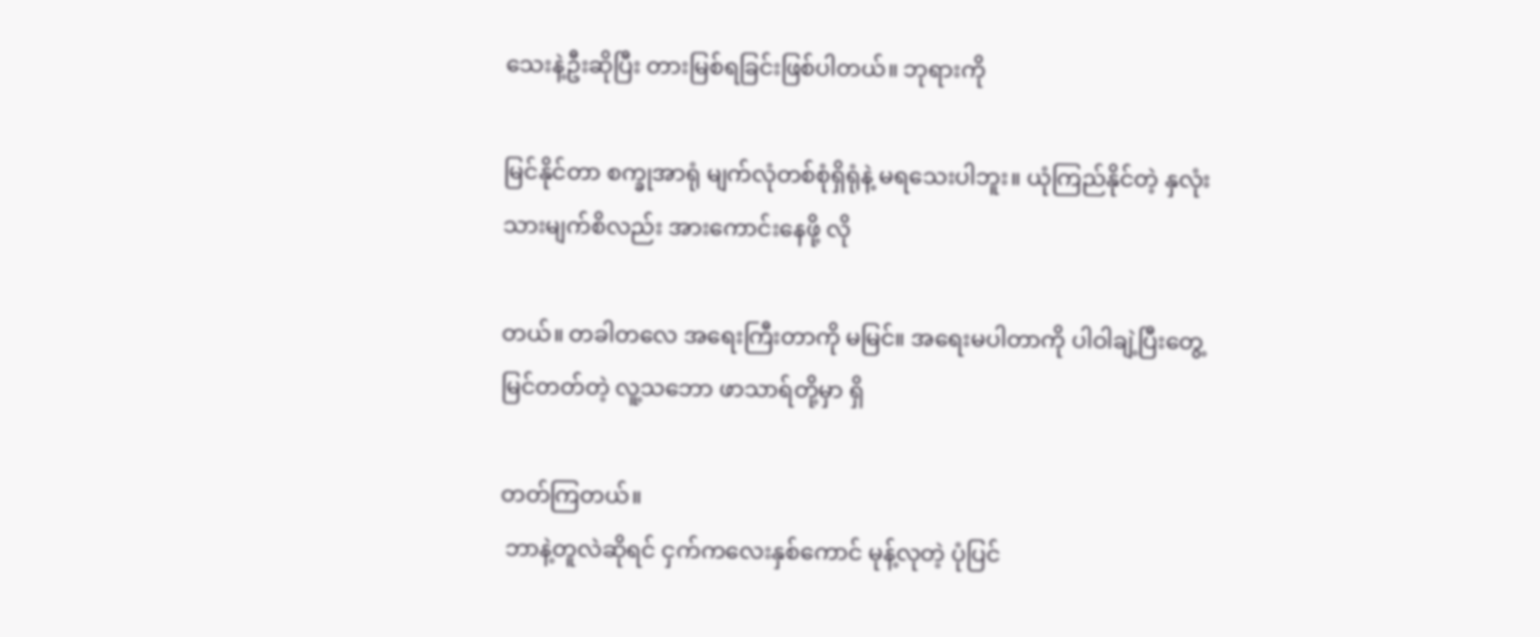သေးနဲ့ဦးဆိုပြီး တားမြစ်ရခြင်းဖြစ်ပါတယ်။ ဘုရားကို

မြင်နိုင်တာ စက္ခုအာရုံ မျက်လုံတစ်စုံရှိရုံနဲ့ မရသေးပါဘူး။ ယုံကြည်နိုင်တဲ့ နှလုံးသားမျက်စိလည်း အားကောင်းနေဖို့ လို

တယ်။ တခါတလေ အရေးကြီးတာကို မမြင်။ အရေးမပါတာကို ပါဝါချဲ့ပြီးတွေ့မြင်တတ်တဲ့ လူ့သဘော ဖာသာရ်တို့မှာ ရှိ

တတ်ကြတယ်။
 ဘာနဲ့တူလဲဆိုရင် ငှက်ကလေးနှစ်ကောင် မုန့်လုတဲ့ ပုံပြင်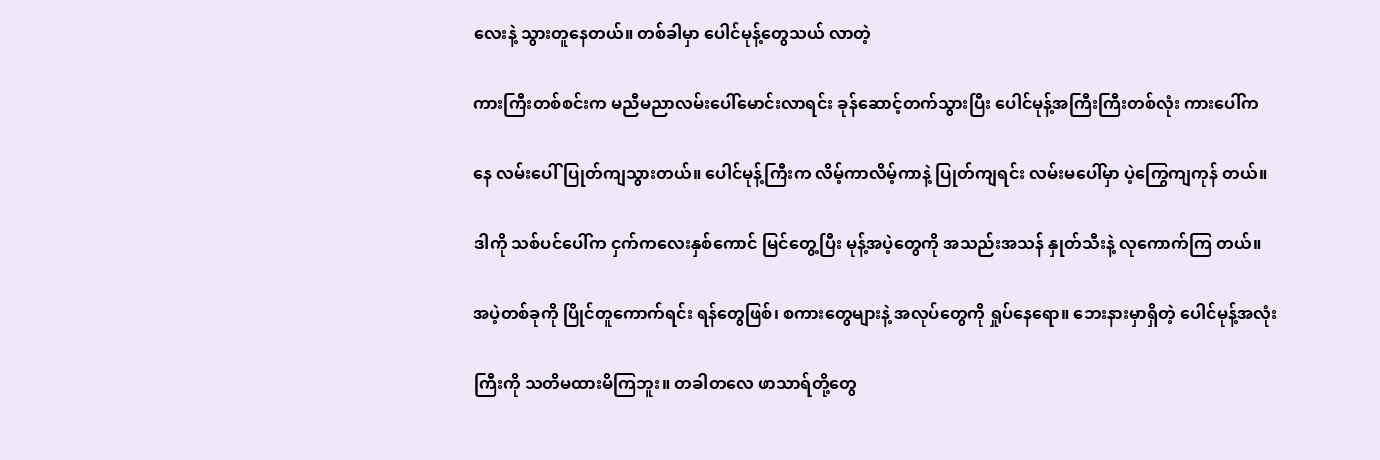လေးနဲ့ သွားတူနေတယ်။ တစ်ခါမှာ ပေါင်မုန့်တွေသယ် လာတဲ့

ကားကြီးတစ်စင်းက မညီမညာလမ်းပေါ်မောင်းလာရင်း ခုန်ဆောင့်တက်သွားပြီး ပေါင်မုန့်အကြီးကြီးတစ်လုံး ကားပေါ်က

နေ လမ်းပေါ်ပြုတ်ကျသွားတယ်။ ပေါင်မုန့်ကြီးက လိမ့်ကာလိမ့်ကာနဲ့ ပြုတ်ကျရင်း လမ်းမပေါ်မှာ ပဲ့ကြွေကျကုန် တယ်။

ဒါကို သစ်ပင်ပေါ်က ငှက်ကလေးနှစ်ကောင် မြင်တွေ့ပြီး မုန့်အပဲ့တွေကို အသည်းအသန် နှုတ်သီးနဲ့ လုကောက်ကြ တယ်။

အပဲ့တစ်ခုကို ပြိုင်တူကောက်ရင်း ရန်တွေဖြစ်၊ စကားတွေများနဲ့ အလုပ်တွေကို ရှုပ်နေရော။ ဘေးနားမှာရှိတဲ့ ပေါင်မုန့်အလုံး

ကြီးကို သတိမထားမိကြဘူး။ တခါတလေ ဖာသာရ်တို့တွေ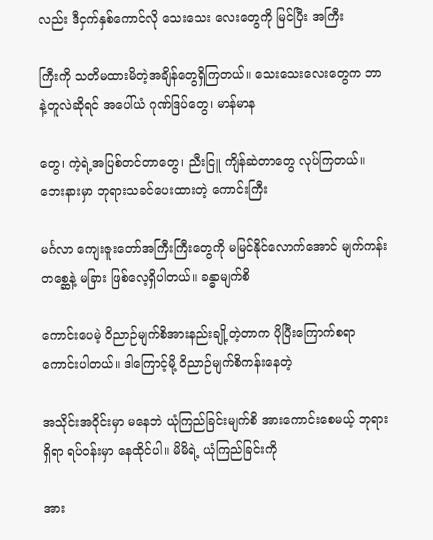လည်း ဒီငှက်နှစ်ကောင်လို သေးသေး လေးတွေကို မြင်ပြီး အကြီး

ကြီးကို သတိမထားမိတဲ့အချိန်တွေရှိကြတယ်။ သေးသေးလေးတွေက ဘာနဲ့တူလဲဆိုရင် အပေါ်ယံ ဂုဏ်ဒြပ်တွေ၊ မာန်မာန

တွေ၊ ကဲ့ရဲ့အပြစ်တင်တာတွေ၊ ညီးငြူ ကျိန်ဆဲတာတွေ လုပ်ကြတယ်။ ဘေးနားမှာ ဘုရားသခင်ပေးထားတဲ့ ကောင်းကြီး

မင်္ဂလာ ကျေးဇူးတော်အကြီးကြီးတွေကို မမြင်နိုင်လောက်အောင် မျက်ကန်းတစ္ဆေနဲ့ မခြား ဖြစ်လေ့ရှိပါတယ်။ ခန္ဓာမျက်စိ

ကောင်းပေမဲ့ ဝိညာဉ်မျက်စိအားနည်းချို့တဲ့တာက ပိုပြီးကြောက်စရာ ကောင်းပါတယ်။ ဒါကြောင့်မို့ ဝိညာဉ်မျက်စိကန်းနေတဲ့

အသိုင်းအဝိုင်းမှာ မနေဘဲ ယုံကြည်ခြင်းမျက်စိ အားကောင်းစေမယ့် ဘုရားရှိရာ ရပ်ဝန်းမှာ နေထိုင်ပါ။ မိမိရဲ့ ယုံကြည်ခြင်းကို

အား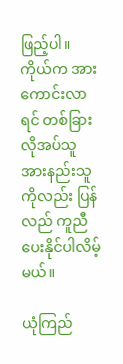ဖြည့်ပါ။ ကိုယ်က အားကောင်းလာရင် တစ်ခြား လိုအပ်သူ အားနည်းသူကိုလည်း ပြန်လည် ကူညီပေးနိုင်ပါလိမ့်မယ်။

ယုံကြည်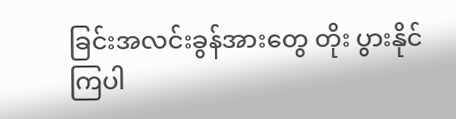ခြင်းအလင်းခွန်အားတွေ တိုး ပွားနိုင်ကြပါ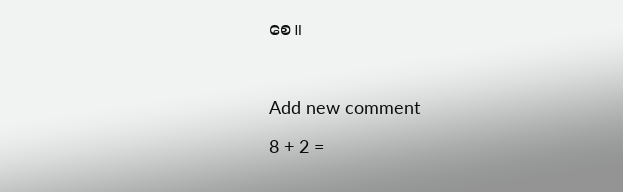စေ။



Add new comment

8 + 2 =